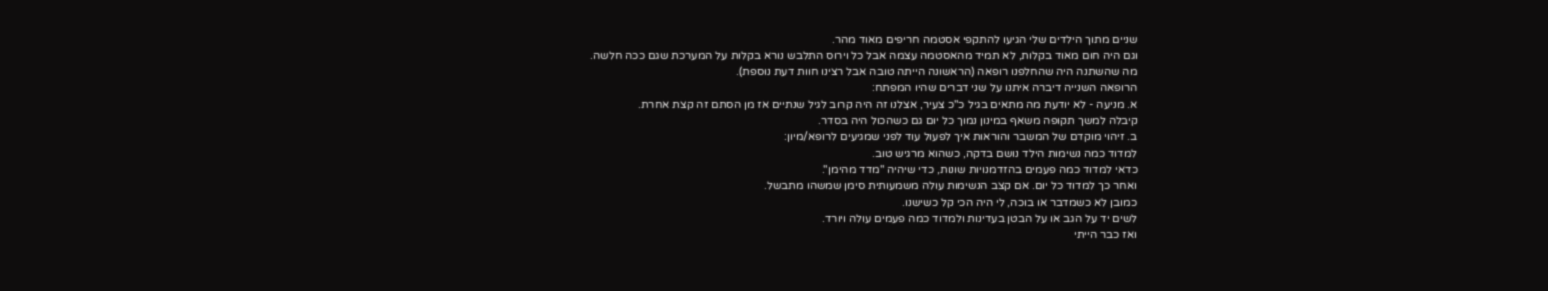שניים מתוך הילדים שלי הגיעו להתקפי אסטמה חריפים מאוד מהר.
וגם היה חום מאוד בקלות, לא תמיד מהאסטמה עצמה אבל כל וירוס התלבש נורא בקלות על המערכת שגם ככה חלשה.
מה שהשתנה היה שהחלפנו רופאה (הראשונה הייתה טובה אבל רצינו חוות דעת נוספת).
הרופאה השנייה דיברה איתנו על שני דברים שהיו המפתח:
א. מניעה - לא יודעת מה מתאים בגיל כ"כ צעיר, אצלנו זה היה קרוב לגיל שנתיים אז מן הסתם זה קצת אחרת.
קיבלה למשך תקופה משאף במינון נמוך כל יום גם כשהכול היה בסדר.
ב. זיהוי מוקדם של המשבר והוראות איך לפעול עוד לפני שמגיעים לרופא/מיון:
למדוד כמה נשימות הילד נושם בדקה, כשהוא מרגיש טוב.
כדאי למדוד כמה פעמים בהזדמנויות שונות, כדי שיהיה "מדד מהימן".
ואחר כך למדוד כל יום. אם קצב הנשימות עולה משמעותית סימן שמשהו מתבשל.
כמובן לא כשמדבר או בוכה, לי היה הכי קל כשישנו.
לשים יד על הגב או על הבטן בעדינות ולמדוד כמה פעמים עולה ויורד.
ואז כבר הייתי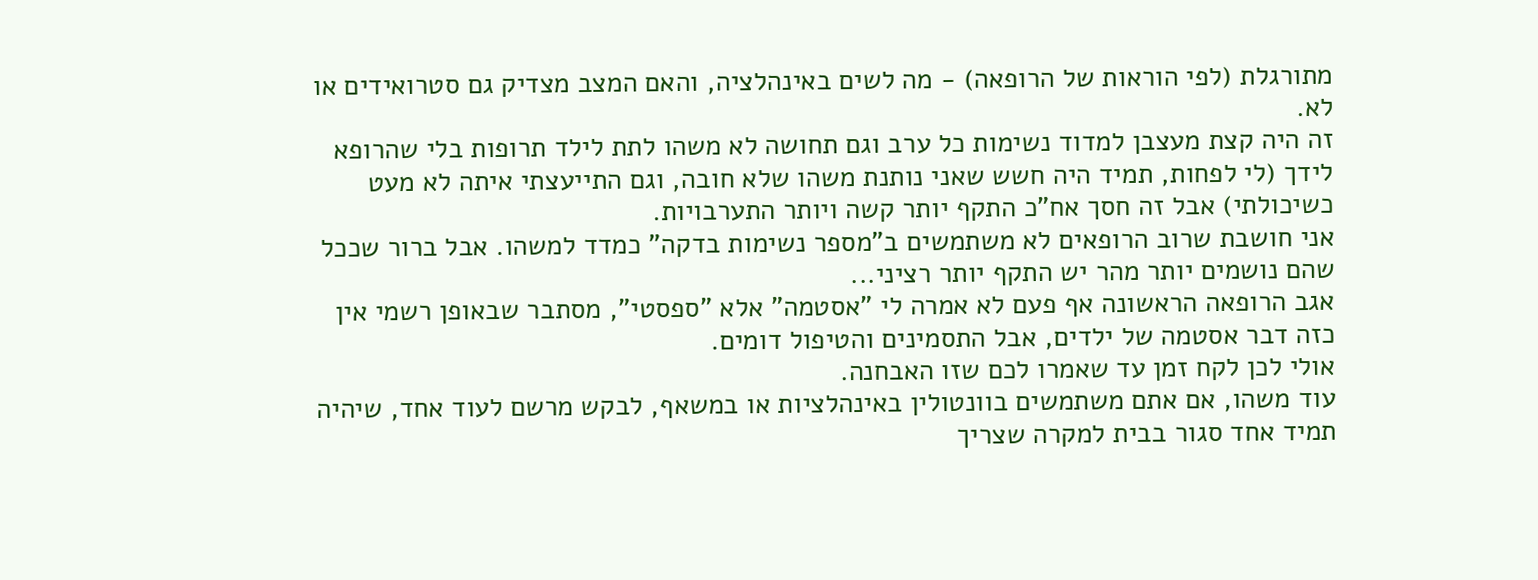מתורגלת (לפי הוראות של הרופאה) - מה לשים באינהלציה, והאם המצב מצדיק גם סטרואידים או לא.
זה היה קצת מעצבן למדוד נשימות כל ערב וגם תחושה לא משהו לתת לילד תרופות בלי שהרופא לידך (לי לפחות, תמיד היה חשש שאני נותנת משהו שלא חובה, וגם התייעצתי איתה לא מעט כשיכולתי) אבל זה חסך אח"כ התקף יותר קשה ויותר התערבויות.
אני חושבת שרוב הרופאים לא משתמשים ב"מספר נשימות בדקה" כמדד למשהו. אבל ברור שככל שהם נושמים יותר מהר יש התקף יותר רציני...
אגב הרופאה הראשונה אף פעם לא אמרה לי "אסטמה" אלא "ספסטי", מסתבר שבאופן רשמי אין כזה דבר אסטמה של ילדים, אבל התסמינים והטיפול דומים.
אולי לכן לקח זמן עד שאמרו לכם שזו האבחנה.
עוד משהו, אם אתם משתמשים בוונטולין באינהלציות או במשאף, לבקש מרשם לעוד אחד, שיהיה תמיד אחד סגור בבית למקרה שצריך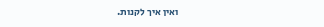ואין איך לקנות.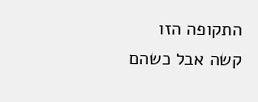התקופה הזו קשה אבל כשהם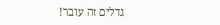גדלים זה עובר!